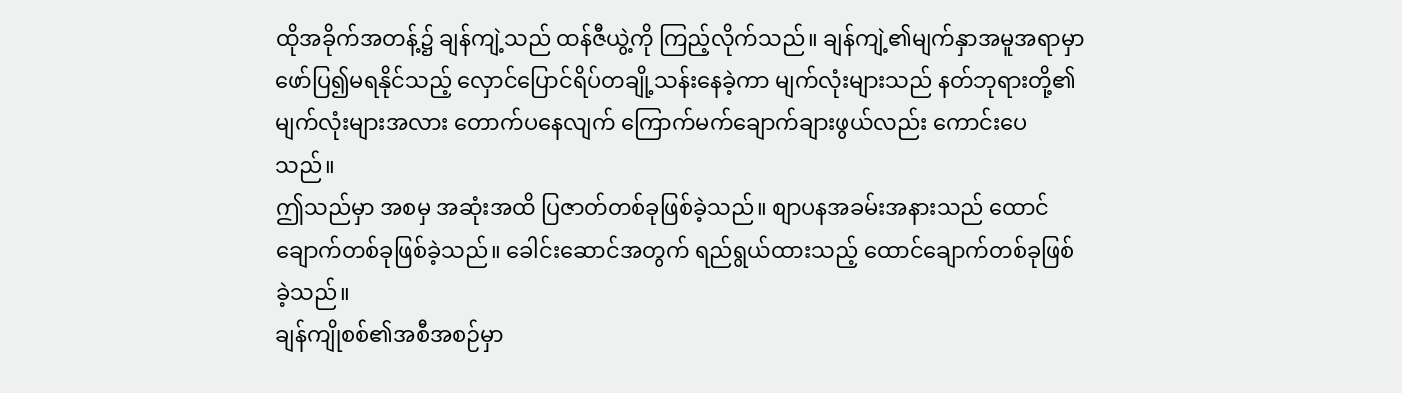ထိုအခိုက်အတန့်၌ ချန်ကျဲ့သည် ထန်ဇီယွဲ့ကို ကြည့်လိုက်သည်။ ချန်ကျဲ့၏မျက်နှာအမူအရာမှာ ဖော်ပြ၍မရနိုင်သည့် လှောင်ပြောင်ရိပ်တချို့သန်းနေခဲ့ကာ မျက်လုံးများသည် နတ်ဘုရားတို့၏မျက်လုံးများအလား တောက်ပနေလျက် ကြောက်မက်ချောက်ချားဖွယ်လည်း ကောင်းပေသည်။
ဤသည်မှာ အစမှ အဆုံးအထိ ပြဇာတ်တစ်ခုဖြစ်ခဲ့သည်။ စျာပနအခမ်းအနားသည် ထောင်ချောက်တစ်ခုဖြစ်ခဲ့သည်။ ခေါင်းဆောင်အတွက် ရည်ရွယ်ထားသည့် ထောင်ချောက်တစ်ခုဖြစ်ခဲ့သည်။
ချန်ကျိုစစ်၏အစီအစဉ်မှာ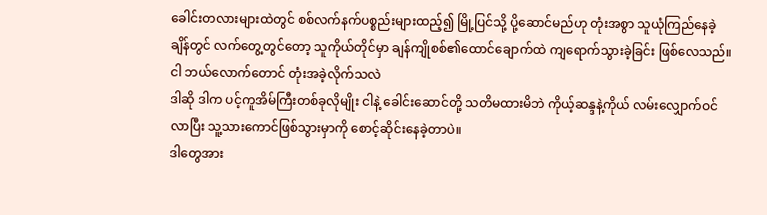ခေါင်းတလားများထဲတွင် စစ်လက်နက်ပစ္စည်းများထည့်၍ မြို့ပြင်သို့ ပို့ဆောင်မည်ဟု တုံးအစွာ သူယုံကြည်နေခဲ့ချိန်တွင် လက်တွေ့တွင်တော့ သူကိုယ်တိုင်မှာ ချန်ကျိုစစ်၏ထောင်ချောက်ထဲ ကျရောက်သွားခဲ့ခြင်း ဖြစ်လေသည်။
ငါ ဘယ်လောက်တောင် တုံးအခဲ့လိုက်သလဲ
ဒါဆို ဒါက ပင့်ကူအိမ်ကြီးတစ်ခုလိုမျိုး ငါနဲ့ ခေါင်းဆောင်တို့ သတိမထားမိဘဲ ကိုယ့်ဆန္ဒနဲ့ကိုယ် လမ်းလျှောက်ဝင်လာပြီး သူ့သားကောင်ဖြစ်သွားမှာကို စောင့်ဆိုင်းနေခဲ့တာပဲ။
ဒါတွေအား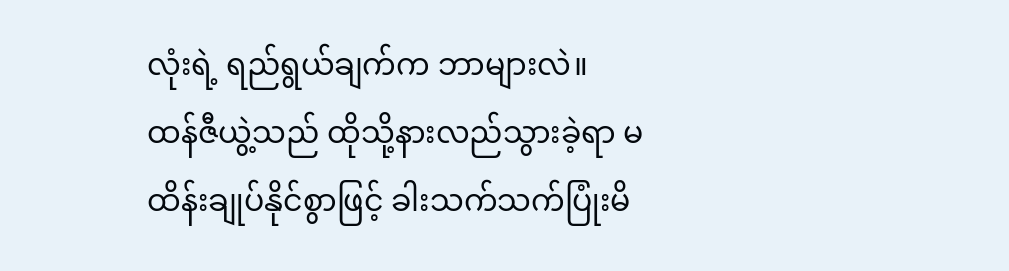လုံးရဲ့ ရည်ရွယ်ချက်က ဘာများလဲ။
ထန်ဇီယွဲ့သည် ထိုသို့နားလည်သွားခဲ့ရာ မထိန်းချုပ်နိုင်စွာဖြင့် ခါးသက်သက်ပြုံးမိ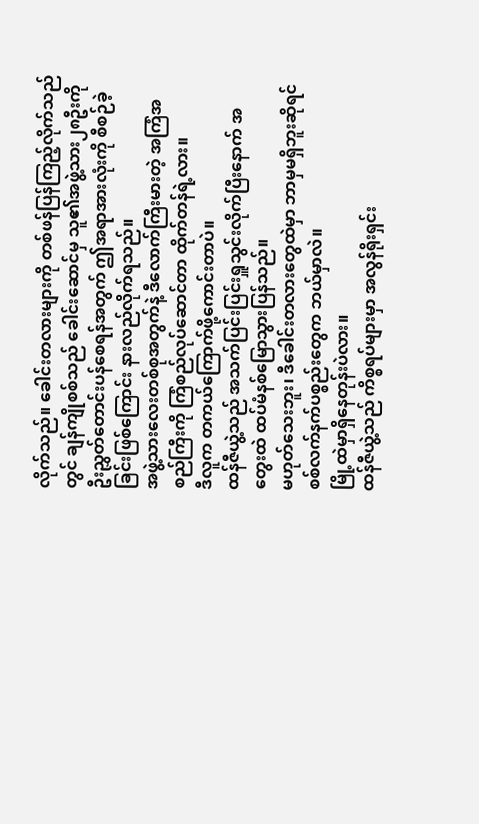လိုက်သည်။ ခေါင်းတလားများကို တစ်ဖန်ပြန်ကြည့်လိုက်သည်တွင် ချန်ကျိုစစ်သည် ခေါင်းဆောင်မှ သူ၏အဖွဲ့သား၂၈ဦးကို ဦးညွှတ်တောင်းပန်စေရန်အတွက် ဤအရာအားလုံးကို စီစဉ်ခဲ့ခြင်းဖြစ်ကြောင်း နားလည်လိုက်ရသည်။
အဖွဲ့သားလေးတစ်စုအတွက်နဲ့ ဒီလောက်ကြီးမားတဲ့ အကြံအစည်ကြီးကို ကြံစည်လုပ်ဆောင်တာ ထိုက်တန်ရဲ့လား။
ဒီလူက တကယ်ကြောက်ဖို့ကောင်းတာပဲ။
ထန်ဇီယွဲ့သည် အသက်ပြင်းပြင်းရှူသွင်းလိုက်ပြီးနောက် အတွေးထဲ ထပ်မံနစ်မြောသွားပြန်သည်။
မဟုတ်သေးဘူး၊ ဒီခေါင်းတလားတွေထဲမှာ ဘာမှမရှိဘူးဆိုရင် စစ်လက်နက်ပစ္စည်းတွေက ဘယ်မှာလဲ။
မြို့ထဲမှာရှိနေတုန်းပဲလား။
ထန်ဇီယွဲ့သည် ကိစ္စရပ်များမှာ အလွန်ရိုးရှင်း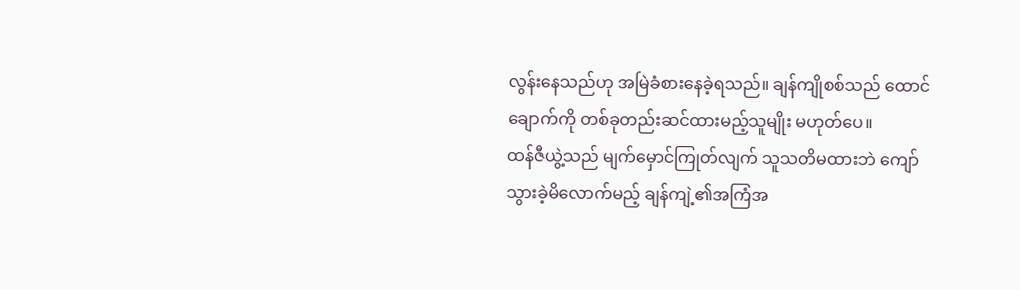လွန်းနေသည်ဟု အမြဲခံစားနေခဲ့ရသည်။ ချန်ကျိုစစ်သည် ထောင်ချောက်ကို တစ်ခုတည်းဆင်ထားမည့်သူမျိုး မဟုတ်ပေ။
ထန်ဇီယွဲ့သည် မျက်မှောင်ကြုတ်လျက် သူသတိမထားဘဲ ကျော်သွားခဲ့မိလောက်မည့် ချန်ကျဲ့၏အကြံအ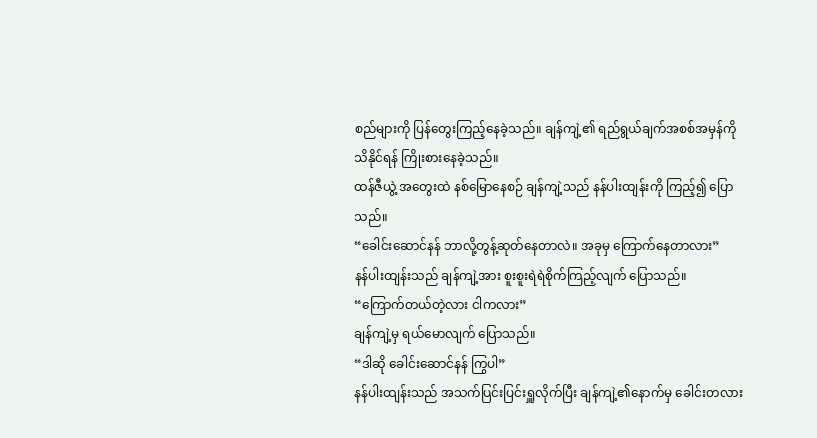စည်များကို ပြန်တွေးကြည့်နေခဲ့သည်။ ချန်ကျဲ့၏ ရည်ရွယ်ချက်အစစ်အမှန်ကို သိနိုင်ရန် ကြိုးစားနေခဲ့သည်။
ထန်ဇီယွဲ့ အတွေးထဲ နစ်မြောနေစဉ် ချန်ကျဲ့သည် နန်ပါးထျန်းကို ကြည့်၍ ပြောသည်။
“ခေါင်းဆောင်နန် ဘာလို့တွန့်ဆုတ်နေတာလဲ။ အခုမှ ကြောက်နေတာလား”
နန်ပါးထျန်းသည် ချန်ကျဲ့အား စူးစူးရဲရဲစိုက်ကြည့်လျက် ပြောသည်။
“ကြောက်တယ်တဲ့လား ငါကလား”
ချန်ကျဲ့မှ ရယ်မောလျက် ပြောသည်။
“ဒါဆို ခေါင်းဆောင်နန် ကြွပါ”
နန်ပါးထျန်းသည် အသက်ပြင်းပြင်းရှူလိုက်ပြီး ချန်ကျဲ့၏နောက်မှ ခေါင်းတလား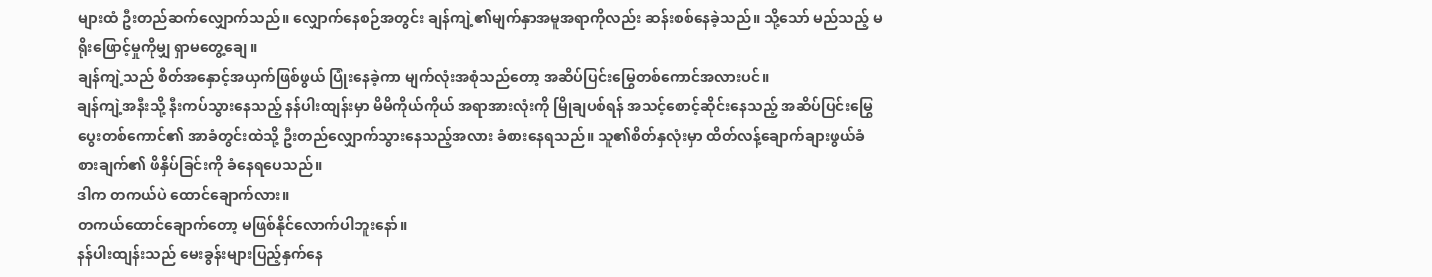များထံ ဦးတည်ဆက်လျှောက်သည်။ လျှောက်နေစဉ်အတွင်း ချန်ကျဲ့၏မျက်နှာအမူအရာကိုလည်း ဆန်းစစ်နေခဲ့သည်။ သို့သော် မည်သည့် မရိုးဖြောင့်မှုကိုမျှ ရှာမတွေ့ချေ။
ချန်ကျဲ့သည် စိတ်အနှောင့်အယှက်ဖြစ်ဖွယ် ပြုံးနေခဲ့ကာ မျက်လုံးအစုံသည်တော့ အဆိပ်ပြင်းမြွေတစ်ကောင်အလားပင်။
ချန်ကျဲ့အနီးသို့ နီးကပ်သွားနေသည့် နန်ပါးထျန်းမှာ မိမိကိုယ်ကိုယ် အရာအားလုံးကို မြိုချပစ်ရန် အသင့်စောင့်ဆိုင်းနေသည့် အဆိပ်ပြင်းမြွေပွေးတစ်ကောင်၏ အာခံတွင်းထဲသို့ ဦးတည်လျှောက်သွားနေသည့်အလား ခံစားနေရသည်။ သူ၏စိတ်နှလုံးမှာ ထိတ်လန့်ချောက်ချားဖွယ်ခံစားချက်၏ ဖိနှိပ်ခြင်းကို ခံနေရပေသည်။
ဒါက တကယ်ပဲ ထောင်ချောက်လား။
တကယ်ထောင်ချောက်တော့ မဖြစ်နိုင်လောက်ပါဘူးနော်။
နန်ပါးထျန်းသည် မေးခွန်းများပြည့်နှက်နေ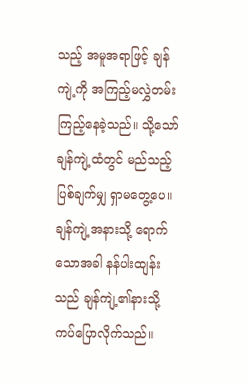သည့် အမူအရာဖြင့် ချန်ကျဲ့ကို အကြည့်မလွှဲတမ်း ကြည့်နေခဲ့သည်။ သို့သော် ချန်ကျဲ့ထံတွင် မည်သည့်ပြစ်ချက်မျှ ရှာမတွေ့ပေ။ ချန်ကျဲ့အနားသို့ ရောက်သောအခါ နန်ပါးထျန်းသည် ချန်ကျဲ့၏နားသို့ ကပ်ပြောလိုက်သည်။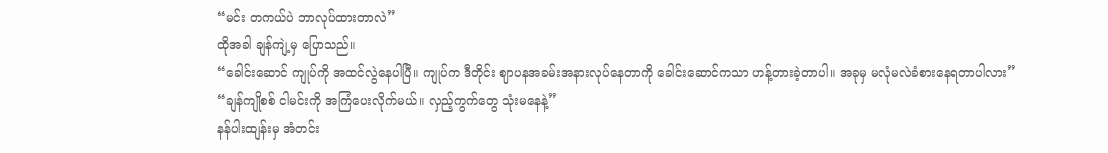“မင်း တကယ်ပဲ ဘာလုပ်ထားတာလဲ”
ထိုအခါ ချန်ကျဲ့မှ ပြောသည်။
“ခေါင်းဆောင် ကျုပ်ကို အထင်လွဲနေပါပြီ။ ကျုပ်က ဒီတိုင်း ဈာပနအခမ်းအနားလုပ်နေတာကို ခေါင်းဆောင်ကသာ ဟန့်တားခဲ့တာပါ။ အခုမှ မလုံမလဲခံစားနေရတာပါလား”
“ချန်ကျိုစစ် ငါမင်းကို အကြံပေးလိုက်မယ်။ လှည့်ကွက်တွေ သုံးမနေနဲ့”
နန်ပါးထျန်းမှ အံတင်း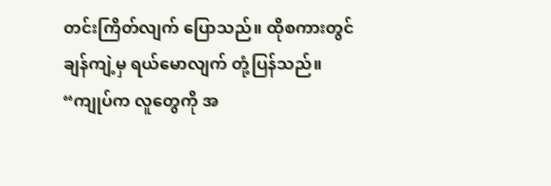တင်းကြိတ်လျက် ပြောသည်။ ထိုစကားတွင် ချန်ကျဲ့မှ ရယ်မောလျက် တုံ့ပြန်သည်။
“ကျုပ်က လူတွေကို အ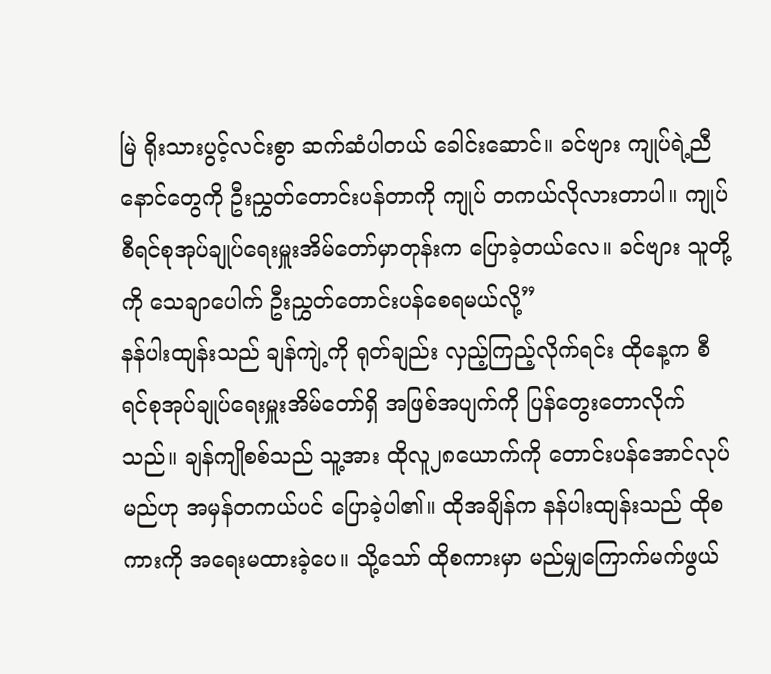မြဲ ရိုးသားပွင့်လင်းစွာ ဆက်ဆံပါတယ် ခေါင်းဆောင်။ ခင်ဗျား ကျုပ်ရဲ့ညီနောင်တွေကို ဦးညွှတ်တောင်းပန်တာကို ကျုပ် တကယ်လိုလားတာပါ။ ကျုပ် စီရင်စုအုပ်ချုပ်ရေးမှူးအိမ်တော်မှာတုန်းက ပြောခဲ့တယ်လေ။ ခင်ဗျား သူတို့ကို သေချာပေါက် ဦးညွှတ်တောင်းပန်စေရမယ်လို့”
နန်ပါးထျန်းသည် ချန်ကျဲ့ကို ရုတ်ချည်း လှည့်ကြည့်လိုက်ရင်း ထိုနေ့က စီရင်စုအုပ်ချုပ်ရေးမှူးအိမ်တော်ရှိ အဖြစ်အပျက်ကို ပြန်တွေးတောလိုက်သည်။ ချန်ကျိုစစ်သည် သူ့အား ထိုလူ၂၈ယောက်ကို တောင်းပန်အောင်လုပ်မည်ဟု အမှန်တကယ်ပင် ပြောခဲ့ပါ၏။ ထိုအချိန်က နန်ပါးထျန်းသည် ထိုစကားကို အရေးမထားခဲ့ပေ။ သို့သော် ထိုစကားမှာ မည်မျှကြောက်မက်ဖွယ်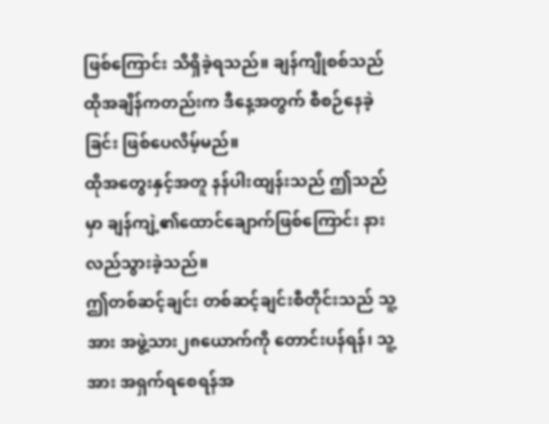ဖြစ်ကြောင်း သိရှိခဲ့ရသည်။ ချန်ကျိုစစ်သည် ထိုအချိန်ကတည်းက ဒီနေ့အတွက် စီစဉ်နေခဲ့ခြင်း ဖြစ်ပေလိမ့်မည်။
ထိုအတွေးနှင့်အတူ နန်ပါးထျန်းသည် ဤသည်မှာ ချန်ကျဲ့၏ထောင်ချောက်ဖြစ်ကြောင်း နားလည်သွားခဲ့သည်။
ဤတစ်ဆင့်ချင်း တစ်ဆင့်ချင်းစီတိုင်းသည် သူ့အား အဖွဲ့သား၂၈ယောက်ကို တောင်းပန်ရန်၊ သူ့အား အရှက်ရစေရန်အ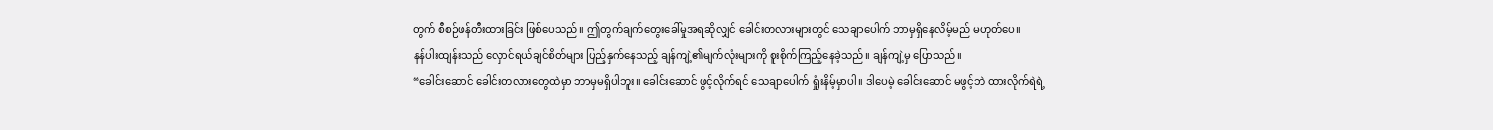တွက် စီစဉ်ဖန်တီးထားခြင်း ဖြစ်ပေသည်။ ဤတွက်ချက်တွေးခေါ်မှုအရဆိုလျှင် ခေါင်းတလားများတွင် သေချာပေါက် ဘာမှရှိနေလိမ့်မည် မဟုတ်ပေ။
နန်ပါးထျန်းသည် လှောင်ရယ်ချင်စိတ်များ ပြည့်နှက်နေသည့် ချန်ကျဲ့၏မျက်လုံးများကို စူးစိုက်ကြည့်နေခဲ့သည်။ ချန်ကျဲ့မှ ပြောသည်။
“ခေါင်းဆောင် ခေါင်းတလားတွေထဲမှာ ဘာမှမရှိပါဘူး။ ခေါင်းဆောင် ဖွင့်လိုက်ရင် သေချာပေါက် ရှုံးနိမ့်မှာပါ။ ဒါပေမဲ့ ခေါင်းဆောင် မဖွင့်ဘဲ ထားလိုက်ရဲရဲ့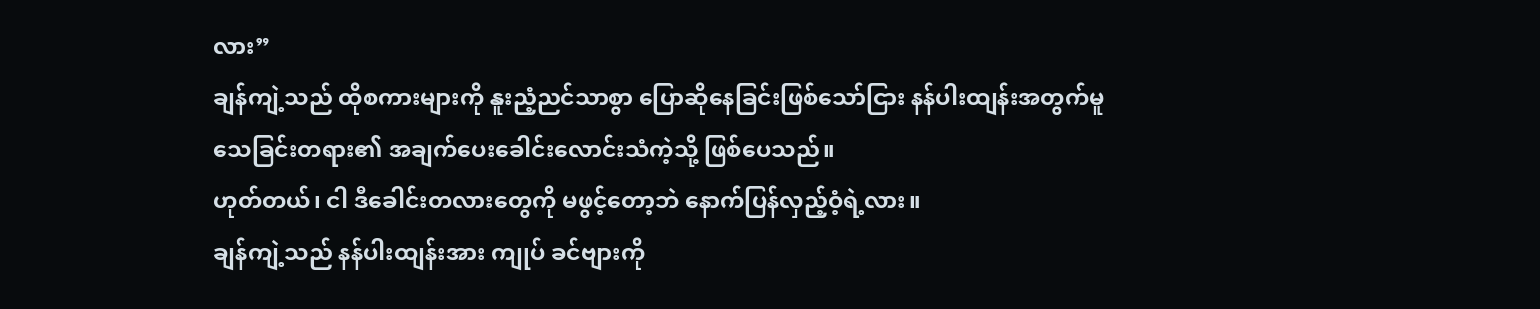လား”
ချန်ကျဲ့သည် ထိုစကားများကို နူးညံ့ညင်သာစွာ ပြောဆိုနေခြင်းဖြစ်သော်ငြား နန်ပါးထျန်းအတွက်မူ သေခြင်းတရား၏ အချက်ပေးခေါင်းလောင်းသံကဲ့သို့ ဖြစ်ပေသည်။
ဟုတ်တယ်၊ ငါ ဒီခေါင်းတလားတွေကို မဖွင့်တော့ဘဲ နောက်ပြန်လှည့်ဝံ့ရဲ့လား။
ချန်ကျဲ့သည် နန်ပါးထျန်းအား ကျုပ် ခင်ဗျားကို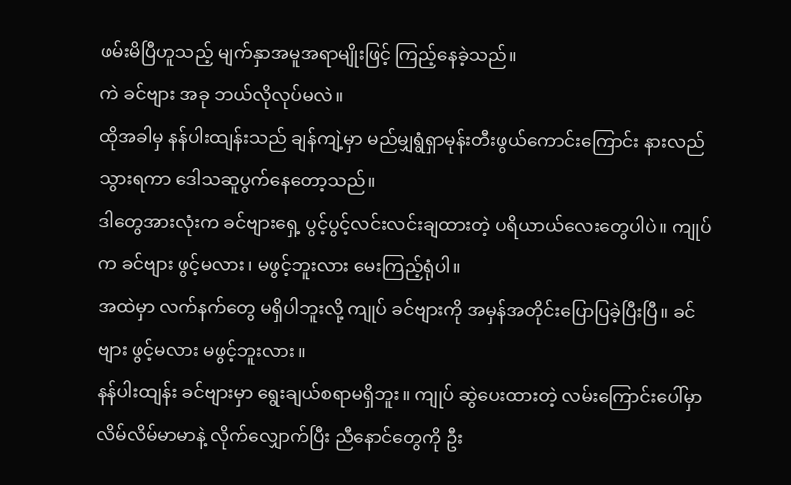ဖမ်းမိပြီဟူသည့် မျက်နှာအမူအရာမျိုးဖြင့် ကြည့်နေခဲ့သည်။
ကဲ ခင်ဗျား အခု ဘယ်လိုလုပ်မလဲ။
ထိုအခါမှ နန်ပါးထျန်းသည် ချန်ကျဲ့မှာ မည်မျှရွံရှာမုန်းတီးဖွယ်ကောင်းကြောင်း နားလည်သွားရကာ ဒေါသဆူပွက်နေတော့သည်။
ဒါတွေအားလုံးက ခင်ဗျားရှေ့ ပွင့်ပွင့်လင်းလင်းချထားတဲ့ ပရိယာယ်လေးတွေပါပဲ။ ကျုပ်က ခင်ဗျား ဖွင့်မလား၊ မဖွင့်ဘူးလား မေးကြည့်ရုံပါ။
အထဲမှာ လက်နက်တွေ မရှိပါဘူးလို့ ကျုပ် ခင်ဗျားကို အမှန်အတိုင်းပြောပြခဲ့ပြီးပြီ။ ခင်ဗျား ဖွင့်မလား မဖွင့်ဘူးလား။
နန်ပါးထျန်း ခင်ဗျားမှာ ရွေးချယ်စရာမရှိဘူး။ ကျုပ် ဆွဲပေးထားတဲ့ လမ်းကြောင်းပေါ်မှာ လိမ်လိမ်မာမာနဲ့ လိုက်လျှောက်ပြီး ညီနောင်တွေကို ဦး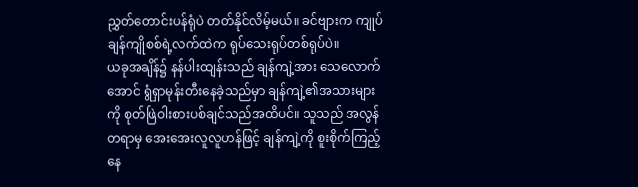ညွှတ်တောင်းပန်ရုံပဲ တတ်နိုင်လိမ့်မယ်။ ခင်ဗျားက ကျုပ်ချန်ကျိုစစ်ရဲ့လက်ထဲက ရုပ်သေးရုပ်တစ်ရုပ်ပဲ။
ယခုအချိန်၌ နန်ပါးထျန်းသည် ချန်ကျဲ့အား သေလောက်အောင် ရွံရှာမုန်းတီးနေခဲ့သည်မှာ ချန်ကျဲ့၏အသားများကို စုတ်ဖြဲဝါးစားပစ်ချင်သည်အထိပင်။ သူသည် အလွန်တရာမှ အေးအေးလူလူဟန်ဖြင့် ချန်ကျဲ့ကို စူးစိုက်ကြည့်နေ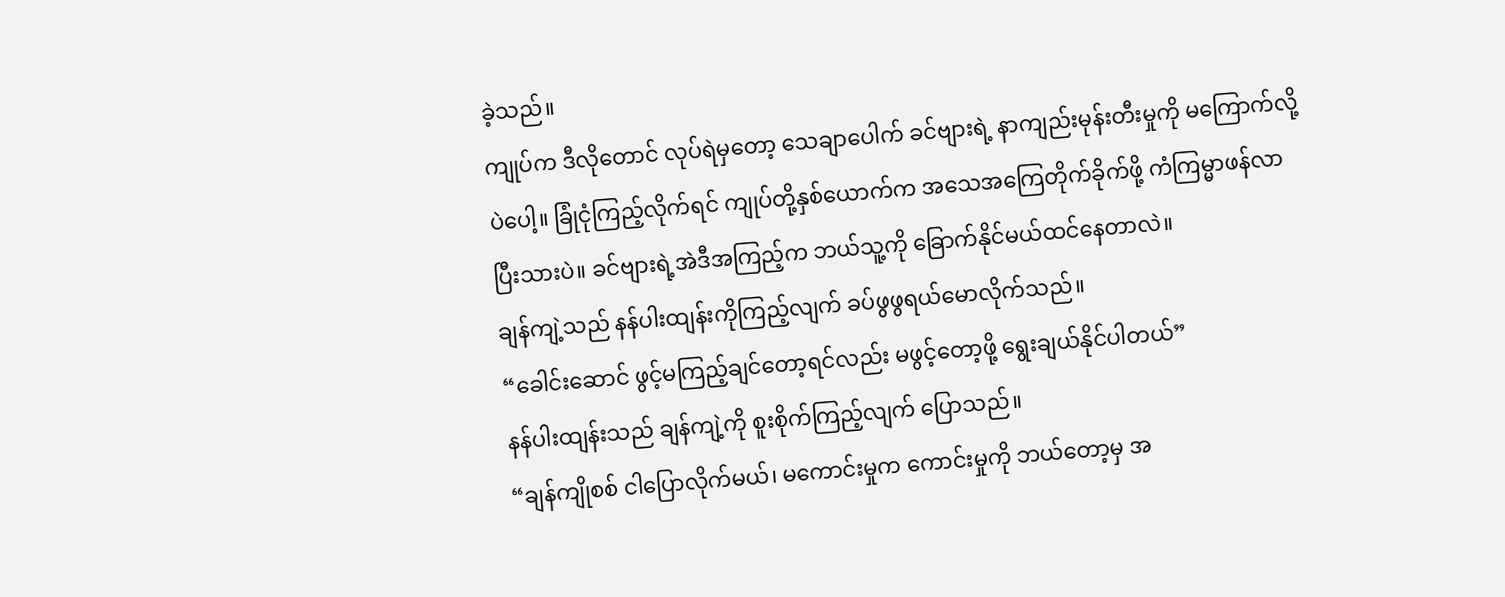ခဲ့သည်။
ကျုပ်က ဒီလိုတောင် လုပ်ရဲမှတော့ သေချာပေါက် ခင်ဗျားရဲ့ နာကျည်းမုန်းတီးမှုကို မကြောက်လို့ပဲပေါ့။ ခြုံငုံကြည့်လိုက်ရင် ကျုပ်တို့နှစ်ယောက်က အသေအကြေတိုက်ခိုက်ဖို့ ကံကြမ္မာဖန်လာပြီးသားပဲ။ ခင်ဗျားရဲ့အဲဒီအကြည့်က ဘယ်သူ့ကို ခြောက်နိုင်မယ်ထင်နေတာလဲ။
ချန်ကျဲ့သည် နန်ပါးထျန်းကိုကြည့်လျက် ခပ်ဖွဖွရယ်မောလိုက်သည်။
“ခေါင်းဆောင် ဖွင့်မကြည့်ချင်တော့ရင်လည်း မဖွင့်တော့ဖို့ ရွေးချယ်နိုင်ပါတယ်”
နန်ပါးထျန်းသည် ချန်ကျဲ့ကို စူးစိုက်ကြည့်လျက် ပြောသည်။
“ချန်ကျိုစစ် ငါပြောလိုက်မယ်၊ မကောင်းမှုက ကောင်းမှုကို ဘယ်တော့မှ အ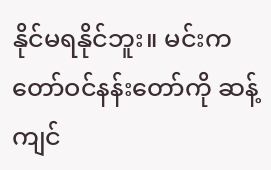နိုင်မရနိုင်ဘူး။ မင်းက တော်ဝင်နန်းတော်ကို ဆန့်ကျင်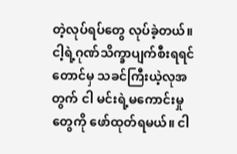တဲ့လုပ်ရပ်တွေ လုပ်ခဲ့တယ်။ ငါ့ရဲ့ဂုဏ်သိက္ခာပျက်စီးရရင်တောင်မှ သခင်ကြီးယဲ့လုအတွက် ငါ မင်းရဲ့မကောင်းမှုတွေကို ဖော်ထုတ်ရမယ်။ ငါ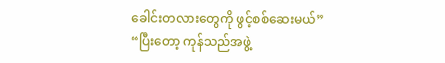ခေါင်းတလားတွေကို ဖွင့်စစ်ဆေးမယ်”
“ပြီးတော့ ကုန်သည်အဖွဲ့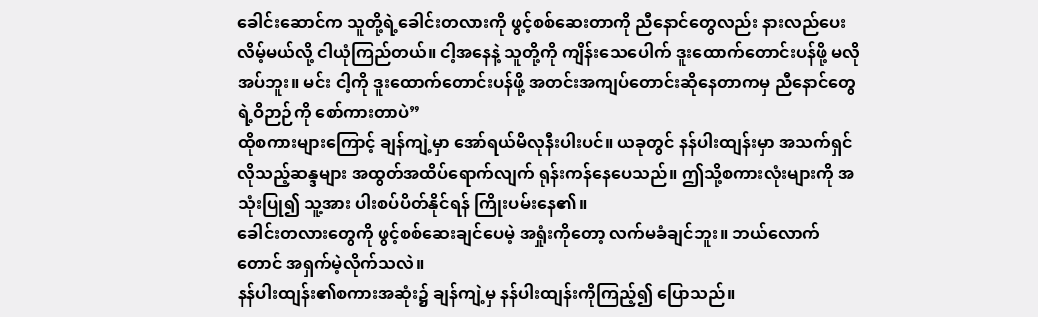ခေါင်းဆောင်က သူတို့ရဲ့ခေါင်းတလားကို ဖွင့်စစ်ဆေးတာကို ညီနောင်တွေလည်း နားလည်ပေးလိမ့်မယ်လို့ ငါယုံကြည်တယ်။ ငါ့အနေနဲ့ သူတို့ကို ကျိန်းသေပေါက် ဒူးထောက်တောင်းပန်ဖို့ မလိုအပ်ဘူး။ မင်း ငါ့ကို ဒူးထောက်တောင်းပန်ဖို့ အတင်းအကျပ်တောင်းဆိုနေတာကမှ ညီနောင်တွေရဲ့ဝိဉာဉ်ကို စော်ကားတာပဲ”
ထိုစကားများကြောင့် ချန်ကျဲ့မှာ အော်ရယ်မိလုနီးပါးပင်။ ယခုတွင် နန်ပါးထျန်းမှာ အသက်ရှင်လိုသည့်ဆန္ဒများ အထွတ်အထိပ်ရောက်လျက် ရုန်းကန်နေပေသည်။ ဤသို့စကားလုံးများကို အသုံးပြု၍ သူ့အား ပါးစပ်ပိတ်နိုင်ရန် ကြိုးပမ်းနေ၏။
ခေါင်းတလားတွေကို ဖွင့်စစ်ဆေးချင်ပေမဲ့ အရှုံးကိုတော့ လက်မခံချင်ဘူး။ ဘယ်လောက်တောင် အရှက်မဲ့လိုက်သလဲ။
နန်ပါးထျန်း၏စကားအဆုံး၌ ချန်ကျဲ့မှ နန်ပါးထျန်းကိုကြည့်၍ ပြောသည်။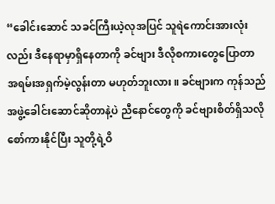“ခေါင်းဆောင် သခင်ကြီးယဲ့လုအပြင် သူရဲကောင်းအားလုံးလည်း ဒီနေရာမှာရှိနေတာကို ခင်ဗျား ဒီလိုစကားတွေပြောတာ အရမ်းအရှက်မဲ့လွန်းတာ မဟုတ်ဘူးလား။ ခင်ဗျားက ကုန်သည်အဖွဲ့ခေါင်းဆောင်ဆိုတာနဲ့ပဲ ညီနောင်တွေကို ခင်ဗျားစိတ်ရှိသလို စော်ကားနိုင်ပြီး သူတို့ရဲ့ဝိ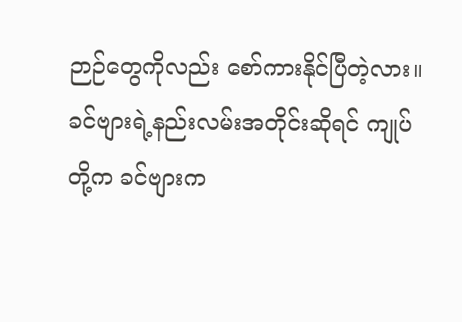ဉာဉ်တွေကိုလည်း စော်ကားနိုင်ပြီတဲ့လား။ ခင်ဗျားရဲ့နည်းလမ်းအတိုင်းဆိုရင် ကျုပ်တို့က ခင်ဗျားက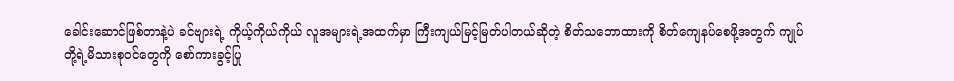ခေါင်းဆောင်ဖြစ်တာနဲ့ပဲ ခင်ဗျားရဲ့ ကိုယ့်ကိုယ်ကိုယ် လူအများရဲ့အထက်မှာ ကြီးကျယ်မြင့်မြတ်ပါတယ်ဆိုတဲ့ စိတ်သဘောထားကို စိတ်ကျေနပ်စေဖို့အတွက် ကျုပ်တို့ရဲ့မိသားစုဝင်တွေကို စော်ကားခွင့်ပြု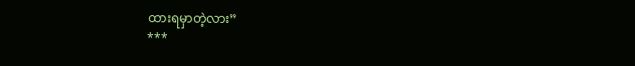ထားရမှာတဲ့လား”
***